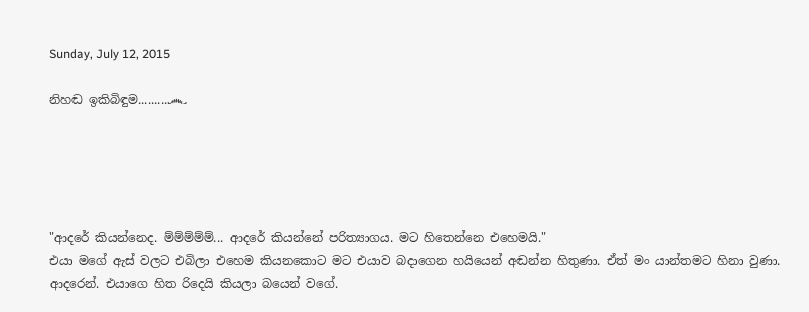Sunday, July 12, 2015

නිහඬ ඉකිබිඳුම.........෴





"ආදරේ කියන්නෙද. ම්ම්ම්ම්ම්... ආදරේ කියන්නේ පරිත්‍යාගය. මට හිතෙන්නෙ එහෙමයි."
එයා මගේ ඇස් වලට එබිලා එහෙම කියනකොට මට එයාව බදාගෙන හයියෙන් අඬන්න හිතුණා. ඒත් මං යාන්තමට හිනා වුණා. ආදරෙන්. එයාගෙ හිත රිදෙයි කියලා බයෙන් වගේ.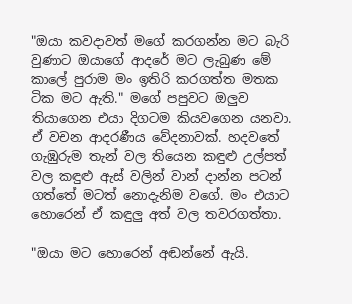"ඔයා කවදාවත් මගේ කරගන්න මට බැරි වුණාට ඔයාගේ ආදරේ මට ලැබුණ මේ කාලේ පුරාම මං ඉතිරි කරගත්ත මතක ටික මට ඇති." මගේ පපුවට ඔලුව තියාගෙන එයා දිගටම කියවගෙන යනවා. ඒ වචන ආදරණීය වේදනාවක්. හදවතේ ගැඹුරුම තැන් වල තියෙන කඳුළු උල්පත් වල කඳුළු ඇස් වලින් වාන් දාන්න පටන් ගත්තේ මටත් නොදැනිම වගේ. මං එයාට හොරෙන් ඒ කඳුලු අත් වල තවරගත්තා.

"ඔයා මට හොරෙන් අඬන්නේ ඇයි.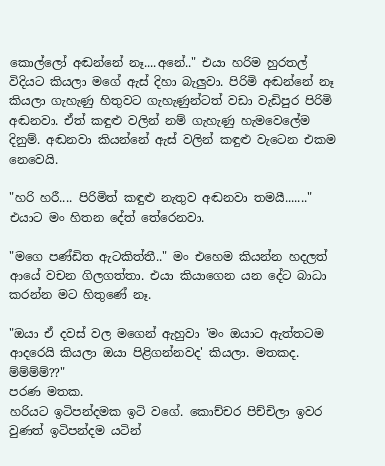කොල්ලෝ අඬන්නේ නෑ....අනේ.." එයා හරිම හුරතල් විදියට කියලා මගේ ඇස් දිහා බැලුවා. පිරිමි අඬන්නේ නෑ කියලා ගැහැණු හිතුවට ගැහැණුන්ටත් වඩා වැඩිපුර පිරිමි අඬනවා. ඒත් කඳුළු වලින් නම් ගැහැණු හැමවෙලේම දිනුම්. අඬනවා කියන්නේ ඇස් වලින් කඳුළු වැටෙන එකම නෙවෙයි.

"හරි හරී.... පිරිමිත් කඳුළු නැතුව අඬනවා තමයී......." එයාට මං හිතන දේත් තේරෙනවා.

"මගෙ පණ්ඩිත ඇටකිත්තී.." මං එහෙම කියන්න හදලත් ආයේ වචන ගිලගත්තා. එයා කියාගෙන යන දේට බාධා කරන්න මට හිතුණේ නෑ.

"ඔයා ඒ දවස් වල මගෙන් ඇහුවා 'මං ඔයාට ඇත්තටම ආදරෙයි කියලා ඔයා පිළිගන්නවද' කියලා. මතකද. ම්ම්ම්ම්??"
පරණ මතක.
හරියට ඉටිපන්දමක ඉටි වගේ. කොච්චර පිච්චිලා ඉවර වුණත් ඉටිපන්දම යටින්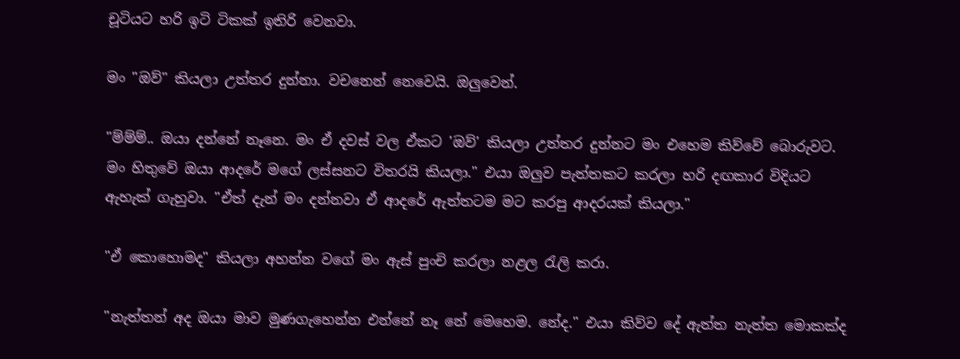චූටියට හරි ඉටි ටිකක් ඉතිරි වෙනවා.

මං "ඔව්" කියලා උත්තර දුන්නා. වචනෙන් නෙවෙයි. ඔලුවෙන්.

"ම්ම්ම්.. ඔයා දන්නේ නෑනෙ. මං ඒ දවස් වල ඒකට 'ඔව්' කියලා උත්තර දුන්නට මං එහෙම කිව්වේ බොරුවට. මං හිතුවේ ඔයා ආදරේ මගේ ලස්සනට විතරයි කියලා." එයා ඔලුව පැත්තකට කරලා හරි දඟකාර විදියට ඇහැක් ගැහුවා. "ඒත් දැන් මං දන්නවා ඒ ආදරේ ඇත්තටම මට කරපු ආදරයක් කියලා."

"ඒ කොහොමද" කියලා අහන්න වගේ මං ඇස් පුංචි කරලා නළල රැලි කරා.

"නැත්තන් අද ඔයා මාව මුණගැහෙන්න එන්නේ නෑ නේ මෙහෙම. නේද." එයා කිව්ව දේ ඇත්ත නැත්ත මොකක්ද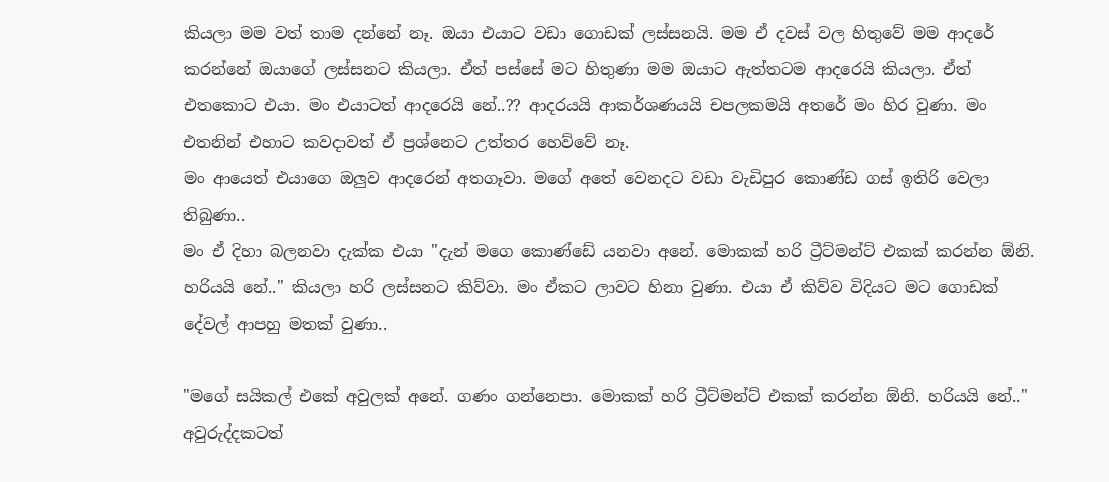කියලා මම වත් තාම දන්නේ නෑ. ඔයා එයාට වඩා ගොඩක් ලස්සනයි. මම ඒ දවස් වල හිතුවේ මම ආදරේ කරන්නේ ඔයාගේ ලස්සනට කියලා. ඒත් පස්සේ මට හිතුණා මම ඔයාට ඇත්තටම ආදරෙයි කියලා. ඒත් එතකොට එයා. මං එයාටත් ආදරෙයි නේ..?? ආදරයයි ආකර්ශණයයි චපලකමයි අතරේ මං හිර වුණා. මං එතනින් එහාට කවදාවත් ඒ ප්‍රශ්නෙට උත්තර හෙව්වේ නෑ.
මං ආයෙත් එයාගෙ ඔලුව ආදරෙන් අතගෑවා. මගේ අතේ වෙනදට වඩා වැඩිපුර කොණ්ඩ ගස් ඉතිරි වෙලා තිබුණා..
මං ඒ දිහා බලනවා දැක්ක එයා "දැන් මගෙ කොණ්ඩේ යනවා අනේ. මොකක් හරි ට්‍රීට්මන්ට් එකක් කරන්න ඕනි. හරියයි නේ.." කියලා හරි ලස්සනට කිව්වා. මං ඒකට ලාවට හිනා වුණා. එයා ඒ කිව්ව විදියට මට ගොඩක් දේවල් ආපහු මතක් වුණා..

"මගේ සයිකල් එකේ අවුලක් අනේ. ගණං ගන්නෙපා. මොකක් හරි ට්‍රීට්මන්ට් එකක් කරන්න ඕනි. හරියයි නේ.." අවුරුද්දකටත්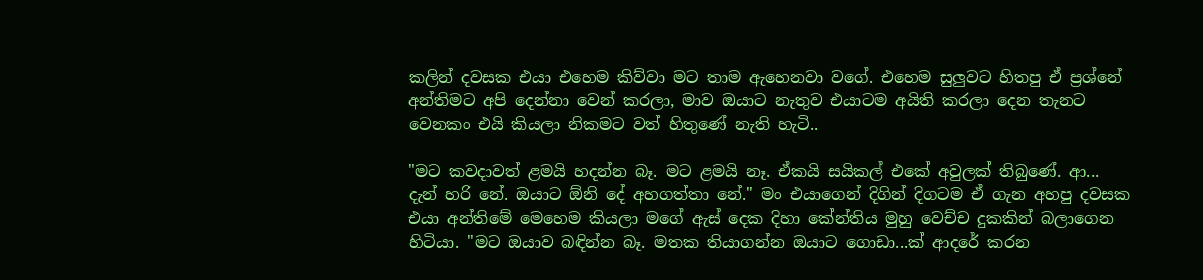කලින් දවසක එයා එහෙම කිව්වා මට තාම ඇහෙනවා වගේ. එහෙම සුලුවට හිතපු ඒ ප්‍රශ්නේ අන්තිමට අපි දෙන්නා වෙන් කරලා, මාව ඔයාට නැතුව එයාටම අයිති කරලා දෙන තැනට වෙනකං එයි කියලා නිකමට වත් හිතුණේ නැති හැටි..

"මට කවදාවත් ළමයි හදන්න බෑ. මට ළමයි නෑ. ඒකයි සයිකල් එකේ අවුලක් තිබුණේ. ආ... දැන් හරි නේ. ඔයාට ඕනි දේ අහගත්තා නේ." මං එයාගෙන් දිගින් දිගටම ඒ ගැන අහපු දවසක එයා අන්තිමේ මෙහෙම කියලා මගේ ඇස් දෙක දිහා කේන්තිය මුහු වෙච්ච දුකකින් බලාගෙන හිටියා. "මට ඔයාව බඳින්න බෑ. මතක තියාගන්න ඔයාට ගොඩා...ක් ආදරේ කරන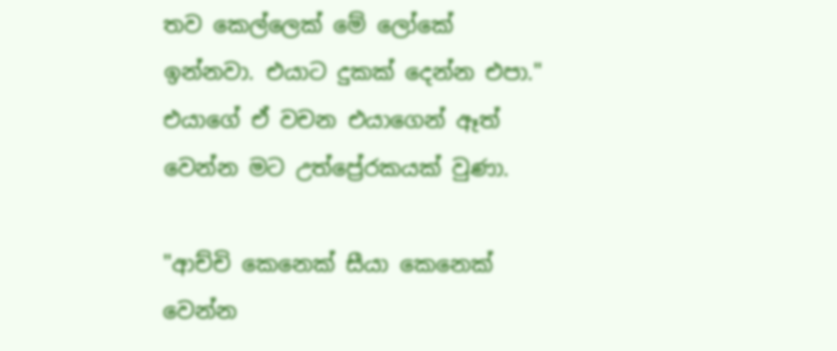තව කෙල්ලෙක් මේ ලෝකේ ඉන්නවා. එයාට දුකක් දෙන්න එපා." එයාගේ ඒ වචන එයාගෙන් ඈත් වෙන්න මට උත්ප්‍රේරකයක් වුණා.

"ආච්චි කෙනෙක් සීයා කෙනෙක් වෙන්න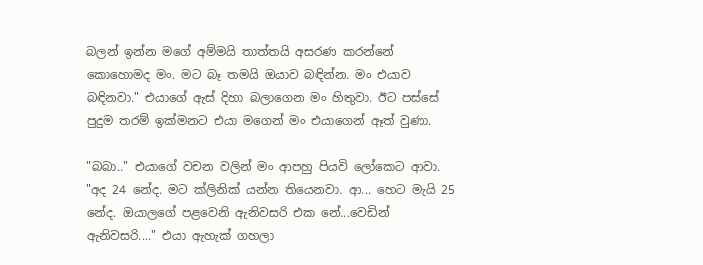බලන් ඉන්න මගේ අම්මයි තාත්තයි අසරණ කරන්නේ කොහොමද මං. මට බෑ තමයි ඔයාව බඳින්න. මං එයාව බඳිනවා." එයාගේ ඇස් දිහා බලාගෙන මං හිතුවා. ඊට පස්සේ පුදුම තරම් ඉක්මනට එයා මගෙන් මං එයාගෙන් ඈත් වුණා.

"බබා.." එයාගේ වචන වලින් මං ආපහු පියවි ලෝකෙට ආවා. "අද 24 නේද. මට ක්ලිනික් යන්න තියෙනවා. ආ... හෙට මැයි 25 නේද. ඔයාලගේ පළවෙනි ඇනිවසරි එක නේ...වෙඩින් ඇනිවසරි...." එයා ඇහැක් ගහලා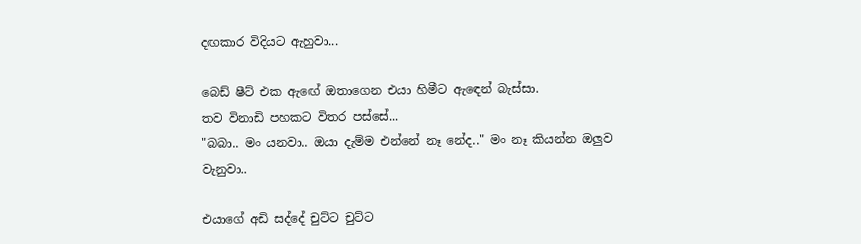දඟකාර විදියට ඇහුවා...

බෙඩ් ෂීට් එක ඇඟේ ඔතාගෙන එයා හිමීට ඇඳෙන් බැස්සා.
තව විනාඩි පහකට විතර පස්සේ...
"බබා.. මං යනවා.. ඔයා දැම්ම එන්නේ නෑ නේද.." මං නෑ කියන්න ඔලුව වැනුවා..

එයාගේ අඩි සද්දේ චුට්ට චුට්ට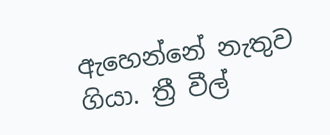ඇහෙන්නේ නැතුව ගියා. ත්‍රී වීල්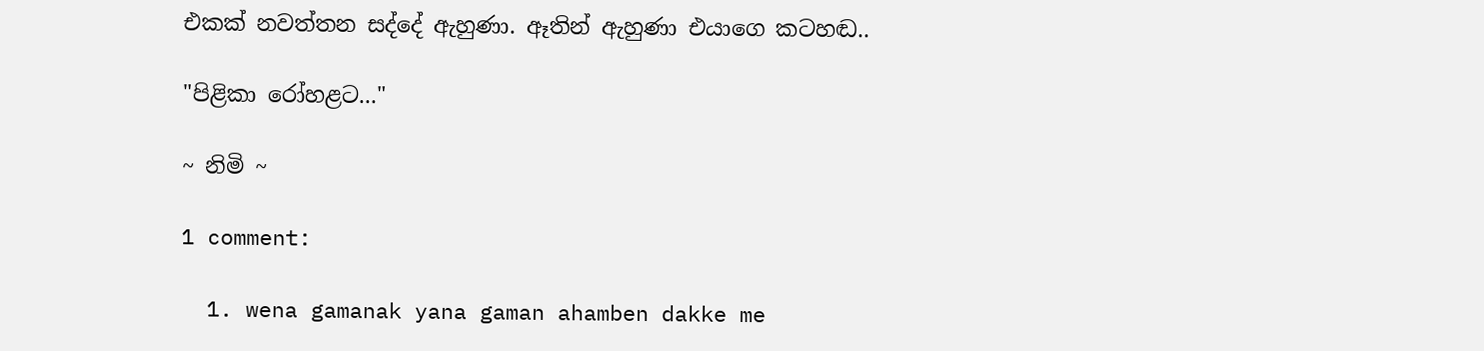එකක් නවත්තන සද්දේ ඇහුණා. ඈතින් ඇහුණා එයාගෙ කටහඬ..

"පිළිකා රෝහළට..."

~ නිමි ~

1 comment:

  1. wena gamanak yana gaman ahamben dakke me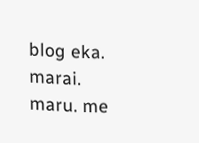blog eka. marai. maru. me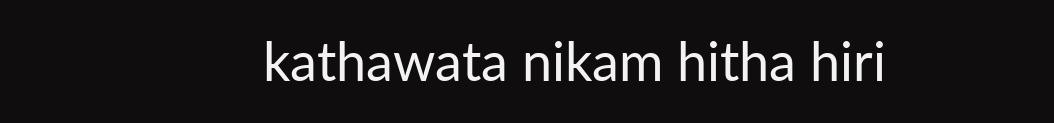kathawata nikam hitha hiri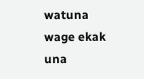watuna wage ekak una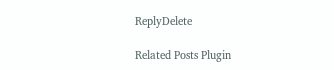ReplyDelete

Related Posts Plugin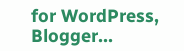for WordPress, Blogger...